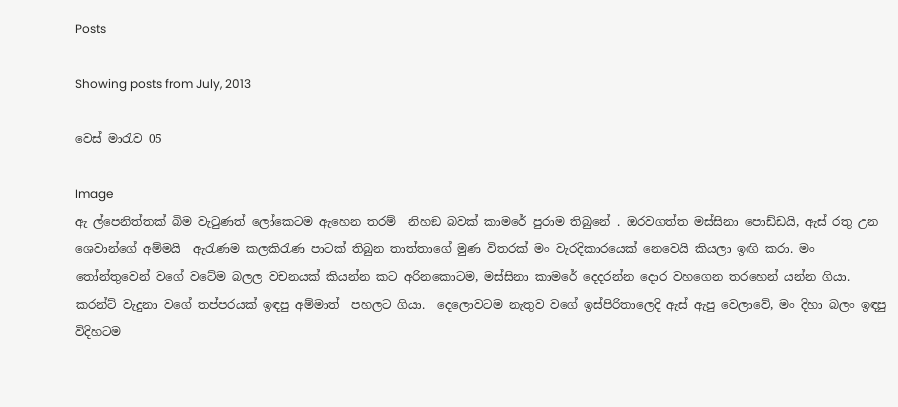Posts

Showing posts from July, 2013

වෙස් මාරැව 05

Image
ඇ ල්පෙනිත්තක් බිම වැටුණත් ලෝකෙටම ඇහෙන තරම්  නිහඞ බවක් කාමරේ පුරාම තිබුනේ . ඔරවගත්ත මස්සිනා පොඩ්ඩයි, ඇස් රතු උන ශෙවාන්ගේ අම්මයි  ඇරැණම කලකිරැණ පාටක් තිබුන තාත්තාගේ මුණ විතරක් මං වැරදිකාරයෙක් නෙවෙයි කියලා ඉඟි කරා. මං තෝන්තුවෙන් වගේ වටේම බලල වචනයක් කියන්න කට අරිනකොටම, මස්සිනා කාමරේ දෙදරන්න දොර වහගෙන තරහෙන් යන්න ගියා. කරන්ට් වැදුනා වගේ තප්පරයක් ඉඳපු අම්මාත්  පහලට ගියා.  දෙලොවටම නැතුව වගේ ඉස්පිරිතාලෙදි ඇස් ඇපු වෙලාවේ, මං දිහා බලං ඉඳපු විදිහටම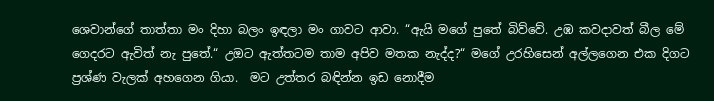ශෙවාන්ගේ තාත්තා මං දිහා බලං ඉඳලා මං ගාවට ආවා. “ඇයි මගේ පුතේ බිව්වේ. උඹ කවදාවත් බීල මේ ගෙදරට ඇවිත් නැ පුතේ.“ උඔට ඇත්තටම තාම අපිව මතක නැද්ද?“ මගේ උරහිසෙන් අල්ලගෙන එක දිගට ප්‍රශ්ණ වැලක් අහගෙන ගියා.  මට උත්තර බඳින්න ඉඩ නොදීම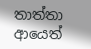තාත්තා ආයෙත්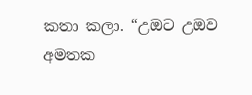කතා කලා. “උඔට උඔව අමතක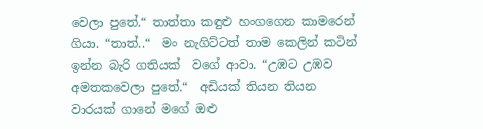වෙලා පුතේ.“ තාත්තා කඳුළු හංගගෙන කාමරෙන් ගියා. “තාත්..“  මං නැගිට්ටත් තාම කෙලින් කටින් ඉන්න බැරි ගතියක්  වගේ ආවා. “උඹට උඹව අමතකවෙලා පුතේ.“  අඩියක් තියන තියන වාරයක් ගානේ මගේ ඔළු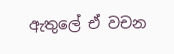ඇතුලේ ඒ වචන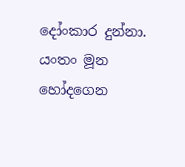දෝංකාර දුන්නා. යංතං මූන හෝදගෙන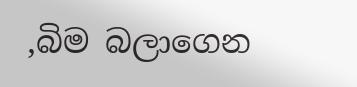,බිම බලාගෙන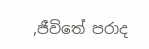,ජීවිතේ පරාද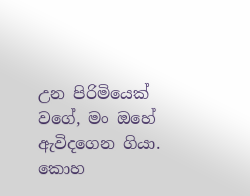උන පිරිමියෙක් වගේ, මං ඔහේ ඇවිදගෙන ගියා. කොහ